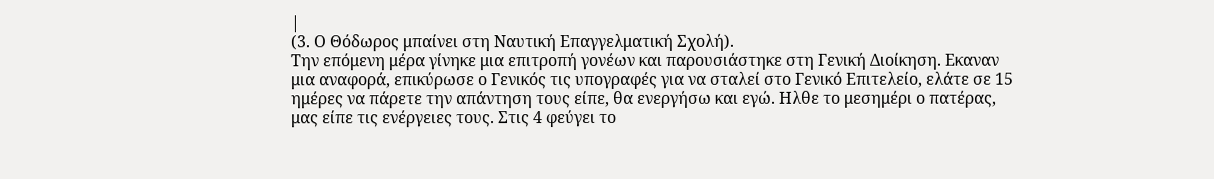|
(3. Ο Θόδωρος μπαίνει στη Ναυτική Επαγγελματική Σχολή).
Την επόμενη μέρα γίνηκε μια επιτροπή γονέων και παρουσιάστηκε στη Γενική Διοίκηση. Εκαναν μια αναφορά, επικύρωσε ο Γενικός τις υπογραφές για να σταλεί στο Γενικό Επιτελείο, ελάτε σε 15 ημέρες να πάρετε την απάντηση τους είπε, θα ενεργήσω και εγώ. Ηλθε το μεσημέρι ο πατέρας, μας είπε τις ενέργειες τους. Στις 4 φεύγει το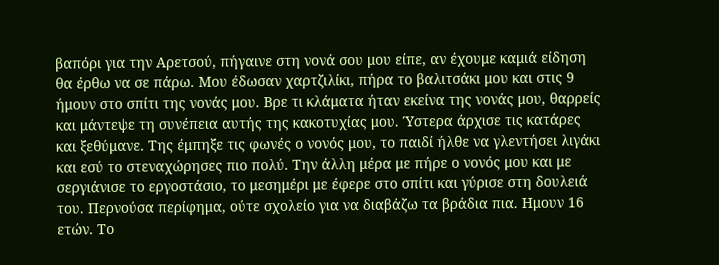βαπόρι για την Αρετσού, πήγαινε στη νονά σου μου είπε, αν έχουμε καμιά είδηση θα έρθω να σε πάρω. Μου έδωσαν χαρτζιλίκι, πήρα το βαλιτσάκι μου και στις 9 ήμουν στο σπίτι της νονάς μου. Βρε τι κλάματα ήταν εκείνα της νονάς μου, θαρρείς και μάντεψε τη συνέπεια αυτής της κακοτυχίας μου. Ύστερα άρχισε τις κατάρες και ξεθύμανε. Της έμπηξε τις φωνές ο νονός μου, το παιδί ήλθε να γλεντήσει λιγάκι και εσύ το στεναχώρησες πιο πολύ. Την άλλη μέρα με πήρε ο νονός μου και με σεργιάνισε το εργοστάσιο, το μεσημέρι με έφερε στο σπίτι και γύρισε στη δουλειά του. Περνούσα περίφημα, ούτε σχολείο για να διαβάζω τα βράδια πια. Ημουν 16 ετών. Το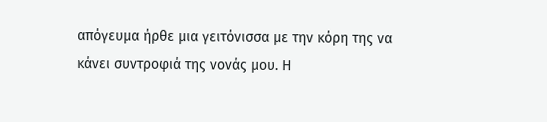απόγευμα ήρθε μια γειτόνισσα με την κόρη της να κάνει συντροφιά της νονάς μου. Η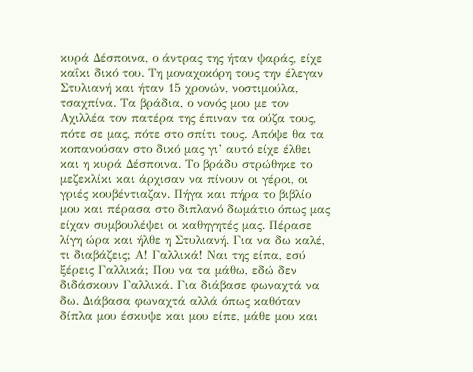κυρά Δέσποινα, ο άντρας της ήταν ψαράς, είχε καΐκι δικό του. Τη μοναχοκόρη τους την έλεγαν Στυλιανή και ήταν 15 χρονών, νοστιμούλα, τσαχπίνα. Τα βράδια, ο νονός μου με τον Αχιλλέα τον πατέρα της έπιναν τα ούζα τους, πότε σε μας, πότε στο σπίτι τους. Απόψε θα τα κοπανούσαν στο δικό μας γι’ αυτό είχε έλθει και η κυρά Δέσποινα. Το βράδυ στρώθηκε το μεζεκλίκι και άρχισαν να πίνουν οι γέροι, οι γριές κουβέντιαζαν. Πήγα και πήρα το βιβλίο μου και πέρασα στο διπλανό δωμάτιο όπως μας είχαν συμβουλέψει οι καθηγητές μας. Πέρασε λίγη ώρα και ήλθε η Στυλιανή. Για να δω καλέ, τι διαβάζεις; Α! Γαλλικά! Ναι της είπα, εσύ ξέρεις Γαλλικά; Που να τα μάθω, εδώ δεν διδάσκουν Γαλλικά. Για διάβασε φωναχτά να δω. Διάβασα φωναχτά αλλά όπως καθόταν δίπλα μου έσκυψε και μου είπε, μάθε μου και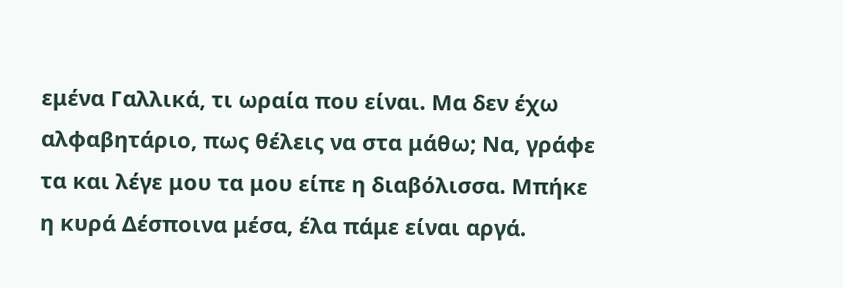εμένα Γαλλικά, τι ωραία που είναι. Μα δεν έχω αλφαβητάριο, πως θέλεις να στα μάθω; Να, γράφε τα και λέγε μου τα μου είπε η διαβόλισσα. Μπήκε η κυρά Δέσποινα μέσα, έλα πάμε είναι αργά.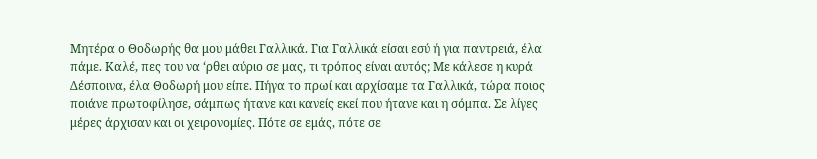Μητέρα ο Θοδωρής θα μου μάθει Γαλλικά. Για Γαλλικά είσαι εσύ ή για παντρειά, έλα πάμε. Καλέ, πες του να ‘ρθει αύριο σε μας, τι τρόπος είναι αυτός; Με κάλεσε η κυρά Δέσποινα, έλα Θοδωρή μου είπε. Πήγα το πρωί και αρχίσαμε τα Γαλλικά, τώρα ποιος ποιάνε πρωτοφίλησε, σάμπως ήτανε και κανείς εκεί που ήτανε και η σόμπα. Σε λίγες μέρες άρχισαν και οι χειρονομίες. Πότε σε εμάς, πότε σε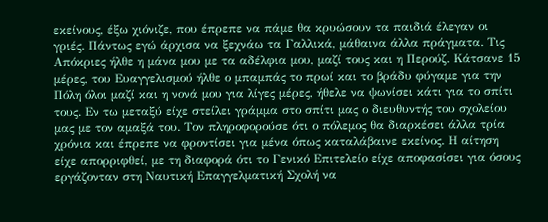εκείνους, έξω χιόνιζε, που έπρεπε να πάμε θα κρυώσουν τα παιδιά έλεγαν οι γριές. Πάντως εγώ άρχισα να ξεχνάω τα Γαλλικά, μάθαινα άλλα πράγματα. Τις Απόκριες ήλθε η μάνα μου με τα αδέλφια μου, μαζί τους και η Περούζ. Κάτσανε 15 μέρες, του Ευαγγελισμού ήλθε ο μπαμπάς το πρωί και το βράδυ φύγαμε για την Πόλη όλοι μαζί και η νονά μου για λίγες μέρες, ήθελε να ψωνίσει κάτι για το σπίτι τους. Εν τω μεταξύ είχε στείλει γράμμα στο σπίτι μας ο διευθυντής του σχολείου μας με τον αμαξά του. Τον πληροφορούσε ότι ο πόλεμος θα διαρκέσει άλλα τρία χρόνια και έπρεπε να φροντίσει για μένα όπως καταλάβαινε εκείνος. Η αίτηση είχε απορριφθεί, με τη διαφορά ότι το Γενικό Επιτελείο είχε αποφασίσει για όσους εργάζονταν στη Ναυτική Επαγγελματική Σχολή να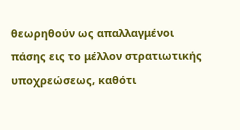θεωρηθούν ως απαλλαγμένοι πάσης εις το μέλλον στρατιωτικής υποχρεώσεως, καθότι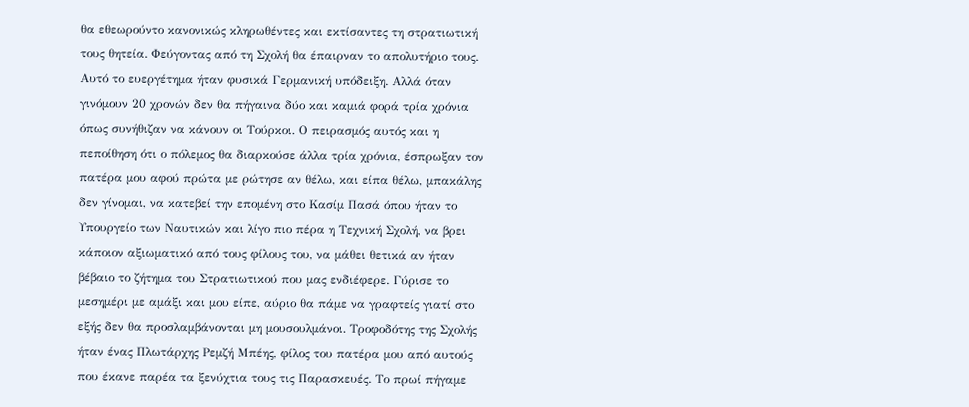θα εθεωρούντο κανονικώς κληρωθέντες και εκτίσαντες τη στρατιωτική τους θητεία. Φεύγοντας από τη Σχολή θα έπαιρναν το απολυτήριο τους. Αυτό το ευεργέτημα ήταν φυσικά Γερμανική υπόδειξη. Αλλά όταν γινόμουν 20 χρονών δεν θα πήγαινα δύο και καμιά φορά τρία χρόνια όπως συνήθιζαν να κάνουν οι Τούρκοι. Ο πειρασμός αυτός και η πεποίθηση ότι ο πόλεμος θα διαρκούσε άλλα τρία χρόνια, έσπρωξαν τον πατέρα μου αφού πρώτα με ρώτησε αν θέλω, και είπα θέλω, μπακάλης δεν γίνομαι, να κατεβεί την επομένη στο Κασίμ Πασά όπου ήταν το Υπουργείο των Ναυτικών και λίγο πιο πέρα η Τεχνική Σχολή, να βρει κάποιον αξιωματικό από τους φίλους του, να μάθει θετικά αν ήταν βέβαιο το ζήτημα του Στρατιωτικού που μας ενδιέφερε. Γύρισε το μεσημέρι με αμάξι και μου είπε, αύριο θα πάμε να γραφτείς γιατί στο εξής δεν θα προσλαμβάνονται μη μουσουλμάνοι. Τροφοδότης της Σχολής ήταν ένας Πλωτάρχης Ρεμζή Μπέης, φίλος του πατέρα μου από αυτούς που έκανε παρέα τα ξενύχτια τους τις Παρασκευές. Το πρωί πήγαμε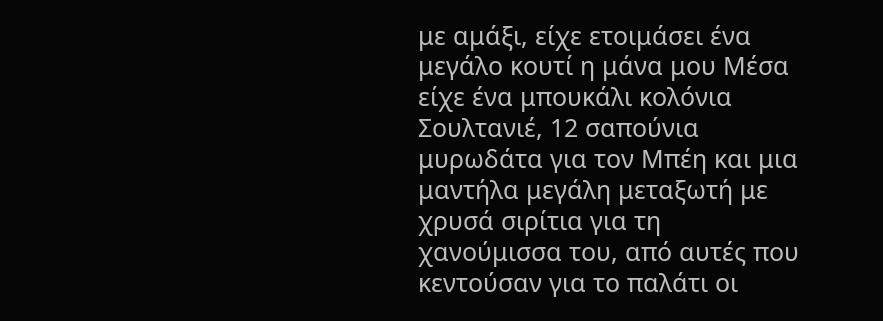με αμάξι, είχε ετοιμάσει ένα μεγάλο κουτί η μάνα μου Μέσα είχε ένα μπουκάλι κολόνια Σουλτανιέ, 12 σαπούνια μυρωδάτα για τον Μπέη και μια μαντήλα μεγάλη μεταξωτή με χρυσά σιρίτια για τη χανούμισσα του, από αυτές που κεντούσαν για το παλάτι οι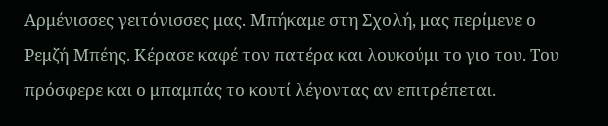Αρμένισσες γειτόνισσες μας. Μπήκαμε στη Σχολή, μας περίμενε ο Ρεμζή Μπέης. Κέρασε καφέ τον πατέρα και λουκούμι το γιο του. Του πρόσφερε και ο μπαμπάς το κουτί λέγοντας αν επιτρέπεται.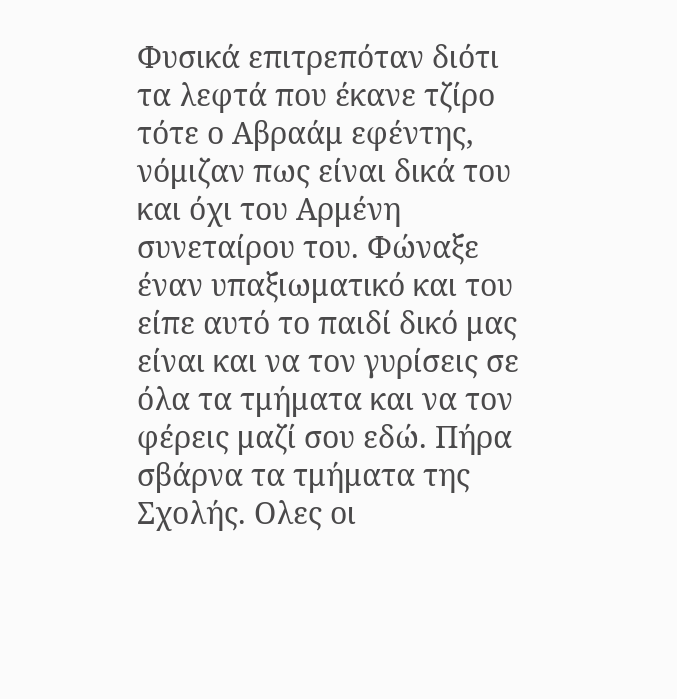Φυσικά επιτρεπόταν διότι τα λεφτά που έκανε τζίρο τότε ο Αβραάμ εφέντης, νόμιζαν πως είναι δικά του και όχι του Αρμένη συνεταίρου του. Φώναξε έναν υπαξιωματικό και του είπε αυτό το παιδί δικό μας είναι και να τον γυρίσεις σε όλα τα τμήματα και να τον φέρεις μαζί σου εδώ. Πήρα σβάρνα τα τμήματα της Σχολής. Ολες οι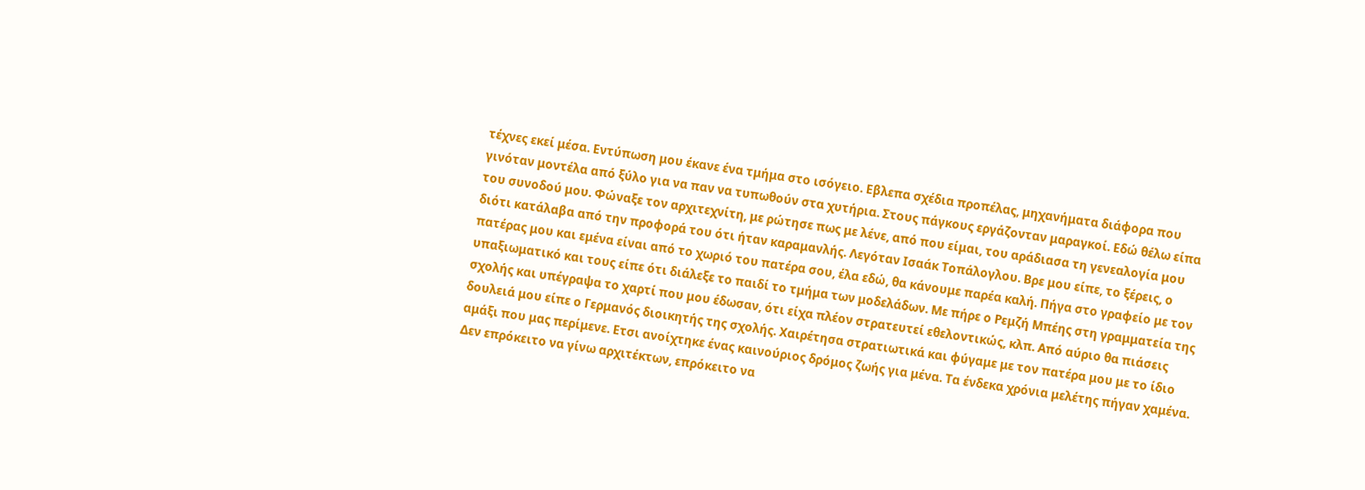τέχνες εκεί μέσα. Εντύπωση μου έκανε ένα τμήμα στο ισόγειο. Εβλεπα σχέδια προπέλας, μηχανήματα διάφορα που γινόταν μοντέλα από ξύλο για να παν να τυπωθούν στα χυτήρια. Στους πάγκους εργάζονταν μαραγκοί. Εδώ θέλω είπα του συνοδού μου. Φώναξε τον αρχιτεχνίτη, με ρώτησε πως με λένε, από που είμαι, του αράδιασα τη γενεαλογία μου διότι κατάλαβα από την προφορά του ότι ήταν καραμανλής. Λεγόταν Ισαάκ Τοπάλογλου. Βρε μου είπε, το ξέρεις, ο πατέρας μου και εμένα είναι από το χωριό του πατέρα σου, έλα εδώ, θα κάνουμε παρέα καλή. Πήγα στο γραφείο με τον υπαξιωματικό και τους είπε ότι διάλεξε το παιδί το τμήμα των μοδελάδων. Με πήρε ο Ρεμζή Μπέης στη γραμματεία της σχολής και υπέγραψα το χαρτί που μου έδωσαν, ότι είχα πλέον στρατευτεί εθελοντικώς, κλπ. Από αύριο θα πιάσεις δουλειά μου είπε ο Γερμανός διοικητής της σχολής. Χαιρέτησα στρατιωτικά και φύγαμε με τον πατέρα μου με το ίδιο αμάξι που μας περίμενε. Ετσι ανοίχτηκε ένας καινούριος δρόμος ζωής για μένα. Τα ένδεκα χρόνια μελέτης πήγαν χαμένα. Δεν επρόκειτο να γίνω αρχιτέκτων, επρόκειτο να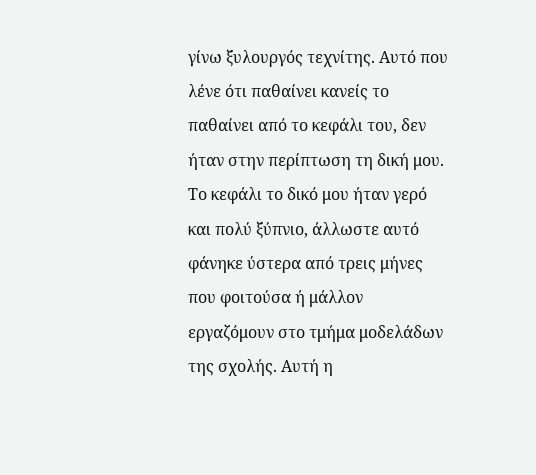γίνω ξυλουργός τεχνίτης. Αυτό που λένε ότι παθαίνει κανείς το παθαίνει από το κεφάλι του, δεν ήταν στην περίπτωση τη δική μου. Το κεφάλι το δικό μου ήταν γερό και πολύ ξύπνιο, άλλωστε αυτό φάνηκε ύστερα από τρεις μήνες που φοιτούσα ή μάλλον εργαζόμουν στο τμήμα μοδελάδων της σχολής. Αυτή η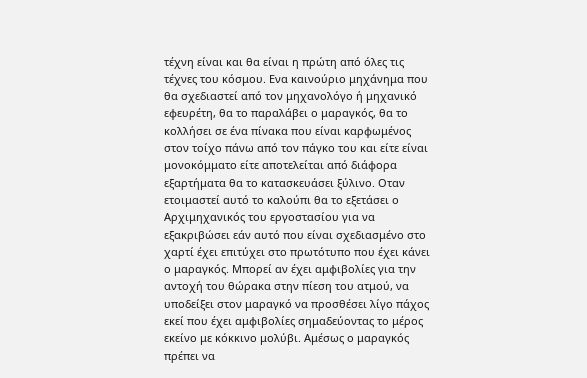τέχνη είναι και θα είναι η πρώτη από όλες τις τέχνες του κόσμου. Ενα καινούριο μηχάνημα που θα σχεδιαστεί από τον μηχανολόγο ή μηχανικό εφευρέτη, θα το παραλάβει ο μαραγκός, θα το κολλήσει σε ένα πίνακα που είναι καρφωμένος στον τοίχο πάνω από τον πάγκο του και είτε είναι μονοκόμματο είτε αποτελείται από διάφορα εξαρτήματα θα το κατασκευάσει ξύλινο. Οταν ετοιμαστεί αυτό το καλούπι θα το εξετάσει ο Αρχιμηχανικός του εργοστασίου για να εξακριβώσει εάν αυτό που είναι σχεδιασμένο στο χαρτί έχει επιτύχει στο πρωτότυπο που έχει κάνει ο μαραγκός. Μπορεί αν έχει αμφιβολίες για την αντοχή του θώρακα στην πίεση του ατμού, να υποδείξει στον μαραγκό να προσθέσει λίγο πάχος εκεί που έχει αμφιβολίες σημαδεύοντας το μέρος εκείνο με κόκκινο μολύβι. Αμέσως ο μαραγκός πρέπει να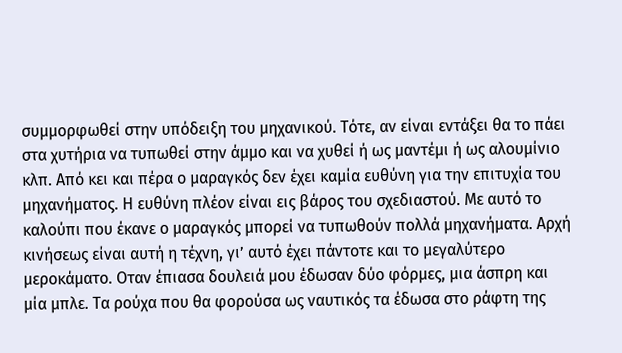συμμορφωθεί στην υπόδειξη του μηχανικού. Τότε, αν είναι εντάξει θα το πάει στα χυτήρια να τυπωθεί στην άμμο και να χυθεί ή ως μαντέμι ή ως αλουμίνιο κλπ. Από κει και πέρα ο μαραγκός δεν έχει καμία ευθύνη για την επιτυχία του μηχανήματος. Η ευθύνη πλέον είναι εις βάρος του σχεδιαστού. Με αυτό το καλούπι που έκανε ο μαραγκός μπορεί να τυπωθούν πολλά μηχανήματα. Αρχή κινήσεως είναι αυτή η τέχνη, γι’ αυτό έχει πάντοτε και το μεγαλύτερο μεροκάματο. Οταν έπιασα δουλειά μου έδωσαν δύο φόρμες, μια άσπρη και μία μπλε. Τα ρούχα που θα φορούσα ως ναυτικός τα έδωσα στο ράφτη της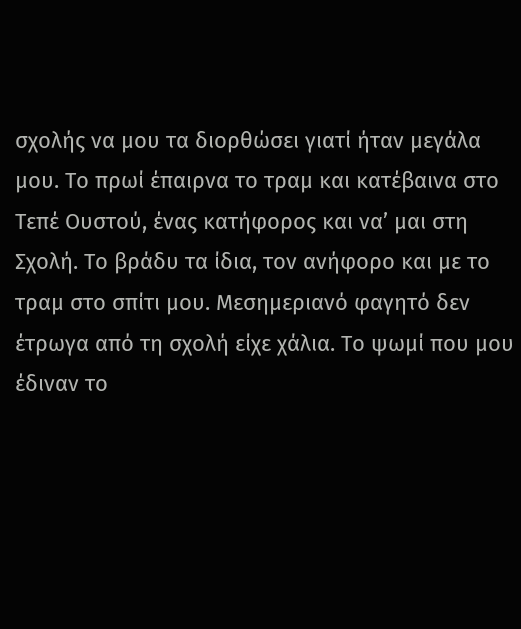σχολής να μου τα διορθώσει γιατί ήταν μεγάλα μου. Το πρωί έπαιρνα το τραμ και κατέβαινα στο Τεπέ Ουστού, ένας κατήφορος και να’ μαι στη Σχολή. Το βράδυ τα ίδια, τον ανήφορο και με το τραμ στο σπίτι μου. Μεσημεριανό φαγητό δεν έτρωγα από τη σχολή είχε χάλια. Το ψωμί που μου έδιναν το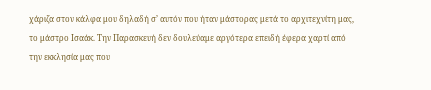χάριζα στον κάλφα μου δηλαδή σ’ αυτόν που ήταν μάστορας μετά το αρχιτεχνίτη μας, το μάστρο Ισαάκ. Την Παρασκευή δεν δουλεύαμε αργότερα επειδή έφερα χαρτί από την εκκλησία μας που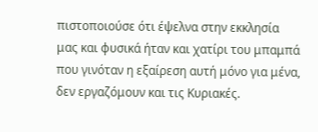πιστοποιούσε ότι έψελνα στην εκκλησία μας και φυσικά ήταν και χατίρι του μπαμπά που γινόταν η εξαίρεση αυτή μόνο για μένα, δεν εργαζόμουν και τις Κυριακές.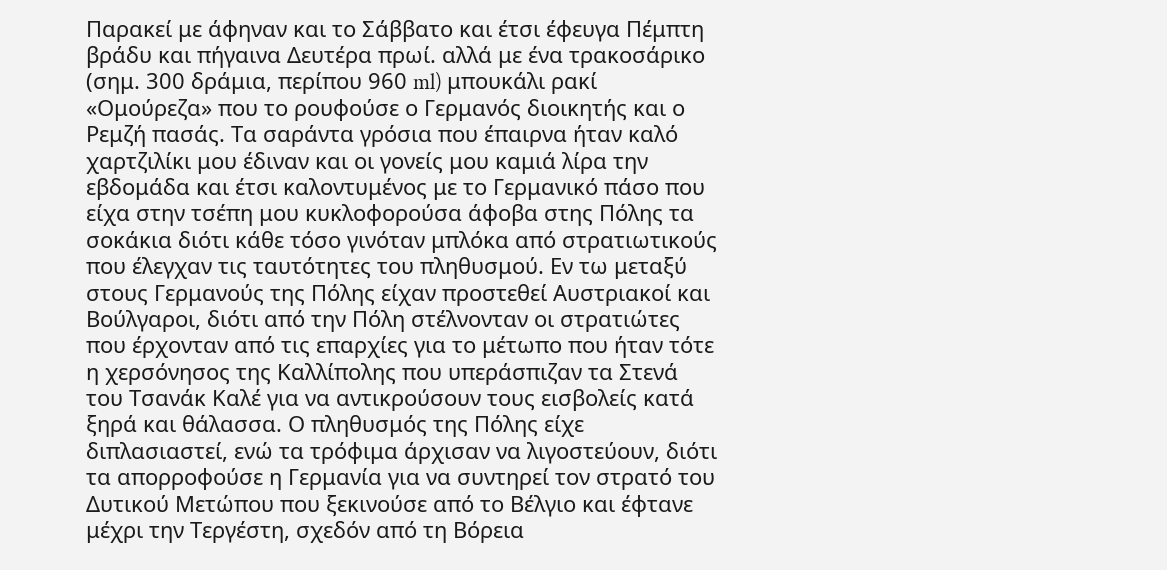Παρακεί με άφηναν και το Σάββατο και έτσι έφευγα Πέμπτη βράδυ και πήγαινα Δευτέρα πρωί. αλλά με ένα τρακοσάρικο (σημ. 300 δράμια, περίπου 960 ml) μπουκάλι ρακί «Ομούρεζα» που το ρουφούσε ο Γερμανός διοικητής και ο Ρεμζή πασάς. Τα σαράντα γρόσια που έπαιρνα ήταν καλό χαρτζιλίκι μου έδιναν και οι γονείς μου καμιά λίρα την εβδομάδα και έτσι καλοντυμένος με το Γερμανικό πάσο που είχα στην τσέπη μου κυκλοφορούσα άφοβα στης Πόλης τα σοκάκια διότι κάθε τόσο γινόταν μπλόκα από στρατιωτικούς που έλεγχαν τις ταυτότητες του πληθυσμού. Εν τω μεταξύ στους Γερμανούς της Πόλης είχαν προστεθεί Αυστριακοί και Βούλγαροι, διότι από την Πόλη στέλνονταν οι στρατιώτες που έρχονταν από τις επαρχίες για το μέτωπο που ήταν τότε η χερσόνησος της Καλλίπολης που υπεράσπιζαν τα Στενά του Τσανάκ Καλέ για να αντικρούσουν τους εισβολείς κατά ξηρά και θάλασσα. Ο πληθυσμός της Πόλης είχε διπλασιαστεί, ενώ τα τρόφιμα άρχισαν να λιγοστεύουν, διότι τα απορροφούσε η Γερμανία για να συντηρεί τον στρατό του Δυτικού Μετώπου που ξεκινούσε από το Βέλγιο και έφτανε μέχρι την Τεργέστη, σχεδόν από τη Βόρεια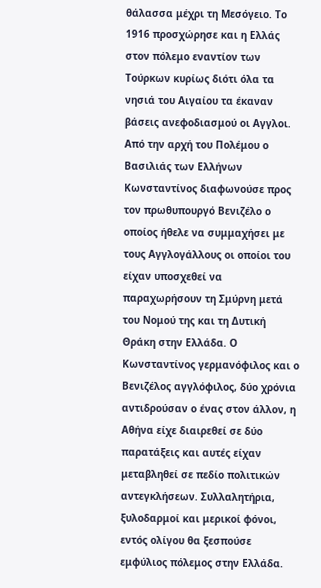θάλασσα μέχρι τη Μεσόγειο. Το 1916 προσχώρησε και η Ελλάς στον πόλεμο εναντίον των Τούρκων κυρίως διότι όλα τα νησιά του Αιγαίου τα έκαναν βάσεις ανεφοδιασμού οι Αγγλοι. Από την αρχή του Πολέμου ο Βασιλιάς των Ελλήνων Κωνσταντίνος διαφωνούσε προς τον πρωθυπουργό Βενιζέλο ο οποίος ήθελε να συμμαχήσει με τους Αγγλογάλλους οι οποίοι του είχαν υποσχεθεί να παραχωρήσουν τη Σμύρνη μετά του Νομού της και τη Δυτική Θράκη στην Ελλάδα. Ο Κωνσταντίνος γερμανόφιλος και ο Βενιζέλος αγγλόφιλος, δύο χρόνια αντιδρούσαν ο ένας στον άλλον, η Αθήνα είχε διαιρεθεί σε δύο παρατάξεις και αυτές είχαν μεταβληθεί σε πεδίο πολιτικών αντεγκλήσεων. Συλλαλητήρια, ξυλοδαρμοί και μερικοί φόνοι, εντός ολίγου θα ξεσπούσε εμφύλιος πόλεμος στην Ελλάδα.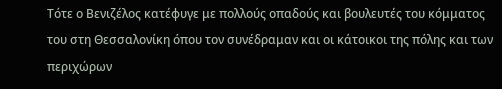Τότε ο Βενιζέλος κατέφυγε με πολλούς οπαδούς και βουλευτές του κόμματος του στη Θεσσαλονίκη όπου τον συνέδραμαν και οι κάτοικοι της πόλης και των περιχώρων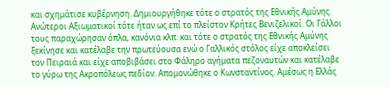και σχημάτισε κυβέρνηση. Δημιουργήθηκε τότε ο στρατός της Εθνικής Αμύνης. Ανώτεροι Αξιωματικοί τότε ήταν ως επί το πλείστον Κρήτες Βενιζελικοί. Οι Γάλλοι τους παραχώρησαν όπλα, κανόνια κλπ. και τότε ο στρατός της Εθνικής Αμύνης ξεκίνησε και κατέλαβε την πρωτεύουσα ενώ ο Γαλλικός στόλος είχε αποκλείσει τον Πειραιά και είχε αποβιβάσει στο Φάληρο αγήματα πεζοναυτών και κατέλαβε το γύρω της Ακροπόλεως πεδίον. Απομονώθηκε ο Κωνσταντίνος. Αμέσως η Ελλάς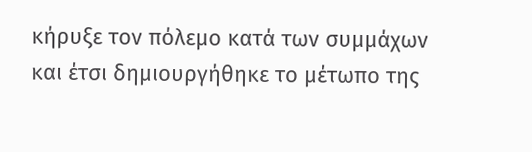κήρυξε τον πόλεμο κατά των συμμάχων και έτσι δημιουργήθηκε το μέτωπο της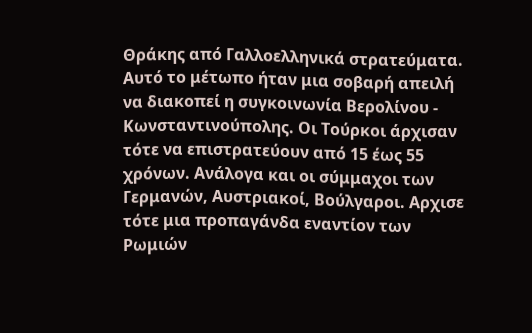Θράκης από Γαλλοελληνικά στρατεύματα. Αυτό το μέτωπο ήταν μια σοβαρή απειλή να διακοπεί η συγκοινωνία Βερολίνου - Κωνσταντινούπολης. Οι Τούρκοι άρχισαν τότε να επιστρατεύουν από 15 έως 55 χρόνων. Ανάλογα και οι σύμμαχοι των Γερμανών, Αυστριακοί, Βούλγαροι. Αρχισε τότε μια προπαγάνδα εναντίον των Ρωμιών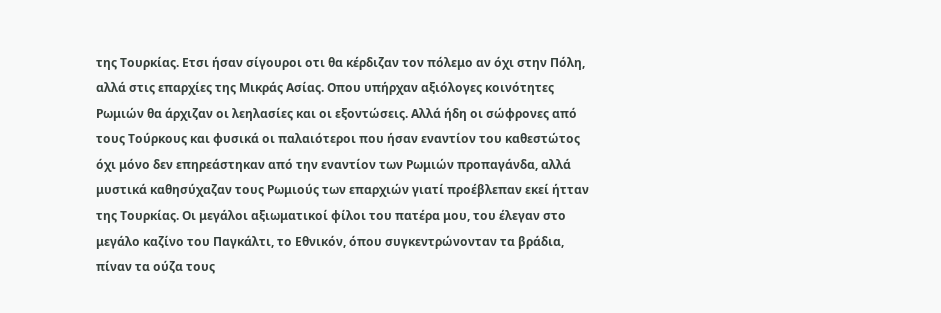της Τουρκίας. Ετσι ήσαν σίγουροι οτι θα κέρδιζαν τον πόλεμο αν όχι στην Πόλη, αλλά στις επαρχίες της Μικράς Ασίας. Οπου υπήρχαν αξιόλογες κοινότητες Ρωμιών θα άρχιζαν οι λεηλασίες και οι εξοντώσεις. Αλλά ήδη οι σώφρονες από τους Τούρκους και φυσικά οι παλαιότεροι που ήσαν εναντίον του καθεστώτος όχι μόνο δεν επηρεάστηκαν από την εναντίον των Ρωμιών προπαγάνδα, αλλά μυστικά καθησύχαζαν τους Ρωμιούς των επαρχιών γιατί προέβλεπαν εκεί ήτταν της Τουρκίας. Οι μεγάλοι αξιωματικοί φίλοι του πατέρα μου, του έλεγαν στο μεγάλο καζίνο του Παγκάλτι, το Εθνικόν, όπου συγκεντρώνονταν τα βράδια, πίναν τα ούζα τους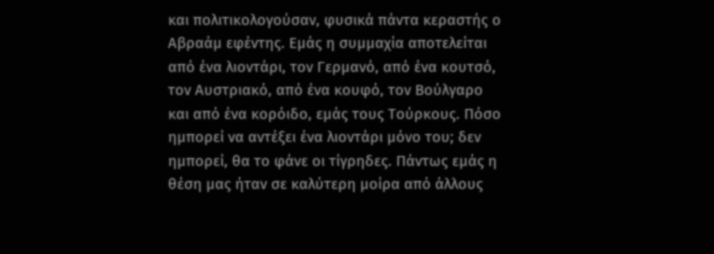και πολιτικολογούσαν, φυσικά πάντα κεραστής ο Αβραάμ εφέντης. Εμάς η συμμαχία αποτελείται από ένα λιοντάρι, τον Γερμανό, από ένα κουτσό, τον Αυστριακό, από ένα κουφό, τον Βούλγαρο και από ένα κορόιδο, εμάς τους Τούρκους. Πόσο ημπορεί να αντέξει ένα λιοντάρι μόνο του; δεν ημπορεί, θα το φάνε οι τίγρηδες. Πάντως εμάς η θέση μας ήταν σε καλύτερη μοίρα από άλλους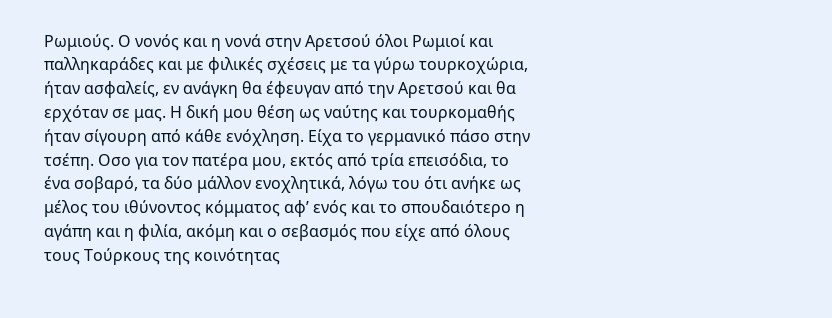Ρωμιούς. Ο νονός και η νονά στην Αρετσού όλοι Ρωμιοί και παλληκαράδες και με φιλικές σχέσεις με τα γύρω τουρκοχώρια, ήταν ασφαλείς, εν ανάγκη θα έφευγαν από την Αρετσού και θα ερχόταν σε μας. Η δική μου θέση ως ναύτης και τουρκομαθής ήταν σίγουρη από κάθε ενόχληση. Είχα το γερμανικό πάσο στην τσέπη. Οσο για τον πατέρα μου, εκτός από τρία επεισόδια, το ένα σοβαρό, τα δύο μάλλον ενοχλητικά, λόγω του ότι ανήκε ως μέλος του ιθύνοντος κόμματος αφ’ ενός και το σπουδαιότερο η αγάπη και η φιλία, ακόμη και ο σεβασμός που είχε από όλους τους Τούρκους της κοινότητας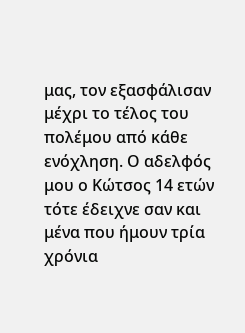μας, τον εξασφάλισαν μέχρι το τέλος του πολέμου από κάθε ενόχληση. Ο αδελφός μου ο Κώτσος 14 ετών τότε έδειχνε σαν και μένα που ήμουν τρία χρόνια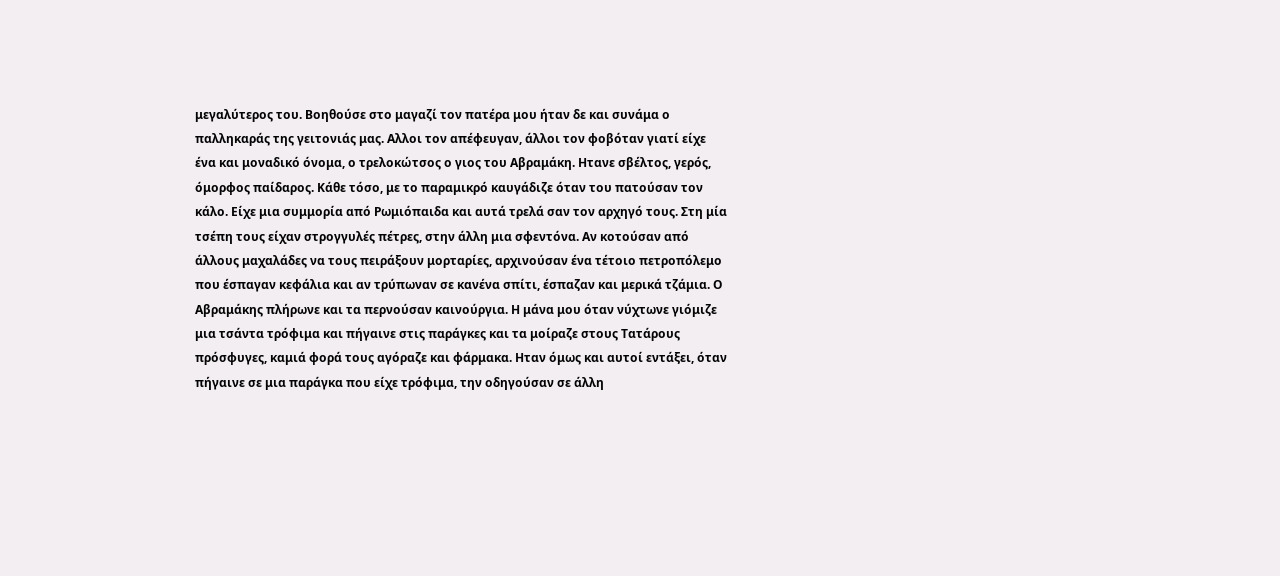μεγαλύτερος του. Βοηθούσε στο μαγαζί τον πατέρα μου ήταν δε και συνάμα ο παλληκαράς της γειτονιάς μας. Αλλοι τον απέφευγαν, άλλοι τον φοβόταν γιατί είχε ένα και μοναδικό όνομα, ο τρελοκώτσος ο γιος του Αβραμάκη. Ητανε σβέλτος, γερός, όμορφος παίδαρος. Κάθε τόσο, με το παραμικρό καυγάδιζε όταν του πατούσαν τον κάλο. Είχε μια συμμορία από Ρωμιόπαιδα και αυτά τρελά σαν τον αρχηγό τους. Στη μία τσέπη τους είχαν στρογγυλές πέτρες, στην άλλη μια σφεντόνα. Αν κοτούσαν από άλλους μαχαλάδες να τους πειράξουν μορταρίες, αρχινούσαν ένα τέτοιο πετροπόλεμο που έσπαγαν κεφάλια και αν τρύπωναν σε κανένα σπίτι, έσπαζαν και μερικά τζάμια. Ο Αβραμάκης πλήρωνε και τα περνούσαν καινούργια. Η μάνα μου όταν νύχτωνε γιόμιζε μια τσάντα τρόφιμα και πήγαινε στις παράγκες και τα μοίραζε στους Τατάρους πρόσφυγες, καμιά φορά τους αγόραζε και φάρμακα. Ηταν όμως και αυτοί εντάξει, όταν πήγαινε σε μια παράγκα που είχε τρόφιμα, την οδηγούσαν σε άλλη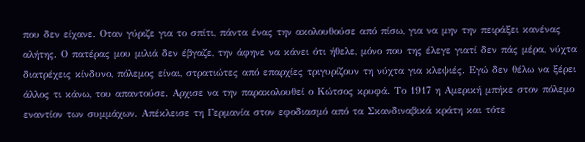που δεν είχανε. Οταν γύριζε για το σπίτι, πάντα ένας την ακολουθούσε από πίσω, για να μην την πειράξει κανένας αλήτης. Ο πατέρας μου μιλιά δεν έβγαζε, την άφηνε να κάνει ότι ήθελε, μόνο που της έλεγε γιατί δεν πάς μέρα, νύχτα διατρέχεις κίνδυνο, πόλεμος είναι, στρατιώτες από επαρχίες τριγυρίζουν τη νύχτα για κλεψιές. Εγώ δεν θέλω να ξέρει άλλος τι κάνω, του απαντούσε. Αρχισε να την παρακολουθεί ο Κώτσος κρυφά. Το 1917 η Αμερική μπήκε στον πόλεμο εναντίον των συμμάχων. Απέκλεισε τη Γερμανία στον εφοδιασμό από τα Σκανδιναβικά κράτη και τότε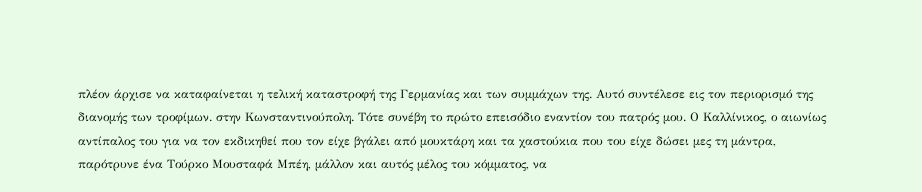πλέον άρχισε να καταφαίνεται η τελική καταστροφή της Γερμανίας και των συμμάχων της. Αυτό συντέλεσε εις τον περιορισμό της διανομής των τροφίμων. στην Κωνσταντινούπολη. Τότε συνέβη το πρώτο επεισόδιο εναντίον του πατρός μου. Ο Καλλίνικος, ο αιωνίως αντίπαλος του για να τον εκδικηθεί που τον είχε βγάλει από μουκτάρη και τα χαστούκια που του είχε δώσει μες τη μάντρα, παρότρυνε ένα Τούρκο Μουσταφά Μπέη, μάλλον και αυτός μέλος του κόμματος, να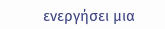ενεργήσει μια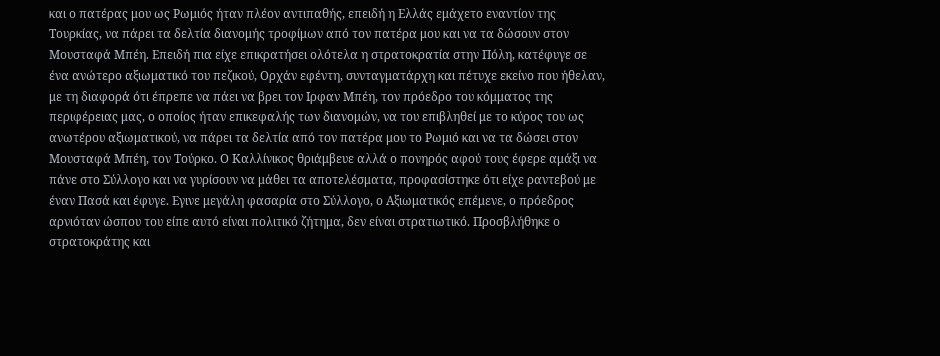και ο πατέρας μου ως Ρωμιός ήταν πλέον αντιπαθής, επειδή η Ελλάς εμάχετο εναντίον της Τουρκίας, να πάρει τα δελτία διανομής τροφίμων από τον πατέρα μου και να τα δώσουν στον Μουσταφά Μπέη. Επειδή πια είχε επικρατήσει ολότελα η στρατοκρατία στην Πόλη, κατέφυγε σε ένα ανώτερο αξιωματικό του πεζικού, Ορχάν εφέντη, συνταγματάρχη και πέτυχε εκείνο που ήθελαν, με τη διαφορά ότι έπρεπε να πάει να βρει τον Ιρφαν Μπέη, τον πρόεδρο του κόμματος της περιφέρειας μας, ο οποίος ήταν επικεφαλής των διανομών, να του επιβληθεί με το κύρος του ως ανωτέρου αξιωματικού, να πάρει τα δελτία από τον πατέρα μου το Ρωμιό και να τα δώσει στον Μουσταφά Μπέη, τον Τούρκο. Ο Καλλίνικος θριάμβευε αλλά ο πονηρός αφού τους έφερε αμάξι να πάνε στο Σύλλογο και να γυρίσουν να μάθει τα αποτελέσματα, προφασίστηκε ότι είχε ραντεβού με έναν Πασά και έφυγε. Εγινε μεγάλη φασαρία στο Σύλλογο, ο Αξιωματικός επέμενε, ο πρόεδρος αρνιόταν ώσπου του είπε αυτό είναι πολιτικό ζήτημα, δεν είναι στρατιωτικό. Προσβλήθηκε ο στρατοκράτης και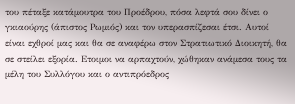του πέταξε κατάμουτρα του Προέδρου, πόσα λεφτά σου δίνει ο γκιαούρης (άπιστος Ρωμιός) και τον υπερασπίζεσαι έτσι. Αυτοί είναι εχθροί μας και θα σε αναφέρω στον Στρατιωτικό Διοικητή, θα σε στείλει εξορία. Ετοιμοι να αρπαχτούν, χώθηκαν ανάμεσα τους τα μέλη του Συλλόγου και ο αντιπρόεδρος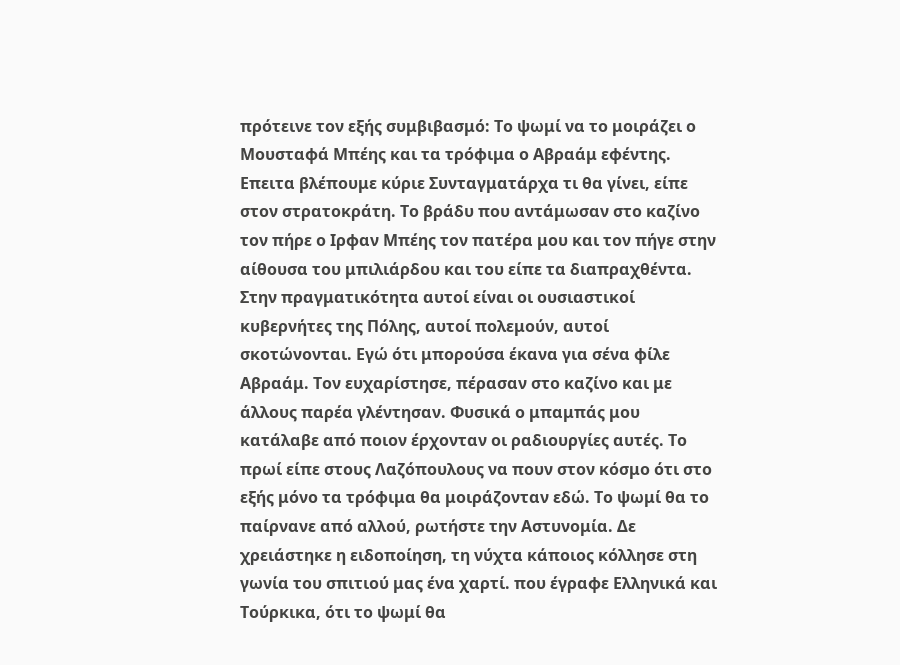πρότεινε τον εξής συμβιβασμό: Το ψωμί να το μοιράζει ο Μουσταφά Μπέης και τα τρόφιμα ο Αβραάμ εφέντης. Επειτα βλέπουμε κύριε Συνταγματάρχα τι θα γίνει, είπε στον στρατοκράτη. Το βράδυ που αντάμωσαν στο καζίνο τον πήρε ο Ιρφαν Μπέης τον πατέρα μου και τον πήγε στην αίθουσα του μπιλιάρδου και του είπε τα διαπραχθέντα. Στην πραγματικότητα αυτοί είναι οι ουσιαστικοί κυβερνήτες της Πόλης, αυτοί πολεμούν, αυτοί σκοτώνονται. Εγώ ότι μπορούσα έκανα για σένα φίλε Αβραάμ. Τον ευχαρίστησε, πέρασαν στο καζίνο και με άλλους παρέα γλέντησαν. Φυσικά ο μπαμπάς μου κατάλαβε από ποιον έρχονταν οι ραδιουργίες αυτές. Το πρωί είπε στους Λαζόπουλους να πουν στον κόσμο ότι στο εξής μόνο τα τρόφιμα θα μοιράζονταν εδώ. Το ψωμί θα το παίρνανε από αλλού, ρωτήστε την Αστυνομία. Δε χρειάστηκε η ειδοποίηση, τη νύχτα κάποιος κόλλησε στη γωνία του σπιτιού μας ένα χαρτί. που έγραφε Ελληνικά και Τούρκικα, ότι το ψωμί θα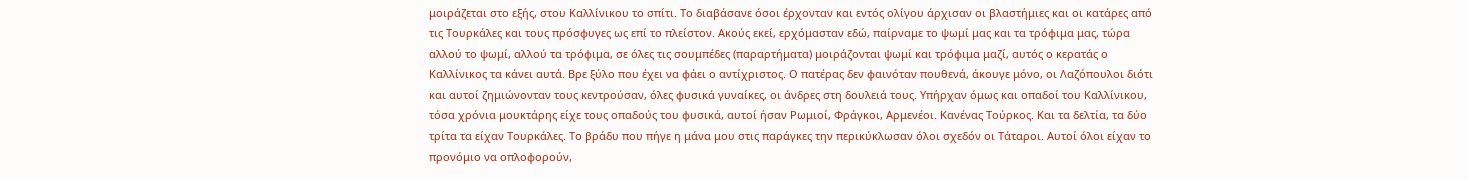μοιράζεται στο εξής, στου Καλλίνικου το σπίτι. Το διαβάσανε όσοι έρχονταν και εντός ολίγου άρχισαν οι βλαστήμιες και οι κατάρες από τις Τουρκάλες και τους πρόσφυγες ως επί το πλείστον. Ακούς εκεί, ερχόμασταν εδώ, παίρναμε το ψωμί μας και τα τρόφιμα μας, τώρα αλλού το ψωμί, αλλού τα τρόφιμα, σε όλες τις σουμπέδες (παραρτήματα) μοιράζονται ψωμί και τρόφιμα μαζί, αυτός ο κερατάς ο Καλλίνικος τα κάνει αυτά. Βρε ξύλο που έχει να φάει ο αντίχριστος. Ο πατέρας δεν φαινόταν πουθενά, άκουγε μόνο, οι Λαζόπουλοι διότι και αυτοί ζημιώνονταν τους κεντρούσαν, όλες φυσικά γυναίκες, οι άνδρες στη δουλειά τους. Υπήρχαν όμως και οπαδοί του Καλλίνικου, τόσα χρόνια μουκτάρης είχε τους οπαδούς του φυσικά, αυτοί ήσαν Ρωμιοί, Φράγκοι, Αρμενέοι. Κανένας Τούρκος. Και τα δελτία, τα δύο τρίτα τα είχαν Τουρκάλες. Το βράδυ που πήγε η μάνα μου στις παράγκες την περικύκλωσαν όλοι σχεδόν οι Τάταροι. Αυτοί όλοι είχαν το προνόμιο να οπλοφορούν,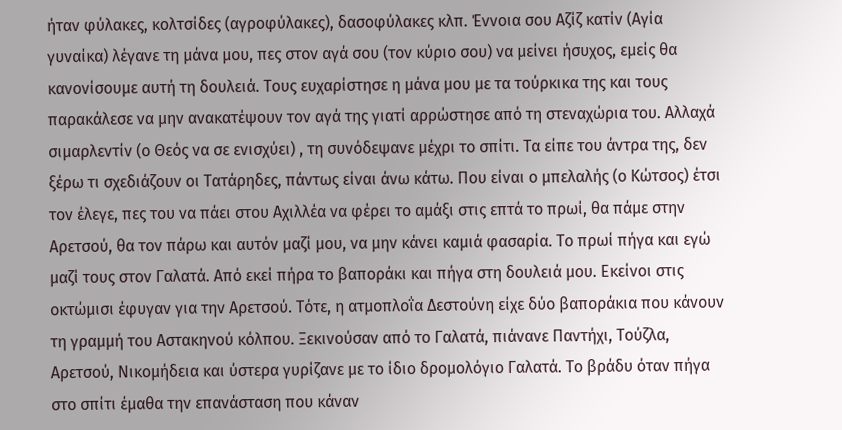ήταν φύλακες, κολτσίδες (αγροφύλακες), δασοφύλακες κλπ. Έννοια σου Αζίζ κατίν (Αγία γυναίκα) λέγανε τη μάνα μου, πες στον αγά σου (τον κύριο σου) να μείνει ήσυχος, εμείς θα κανονίσουμε αυτή τη δουλειά. Τους ευχαρίστησε η μάνα μου με τα τούρκικα της και τους παρακάλεσε να μην ανακατέψουν τον αγά της γιατί αρρώστησε από τη στεναχώρια του. Αλλαχά σιμαρλεντίν (ο Θεός να σε ενισχύει) , τη συνόδεψανε μέχρι το σπίτι. Τα είπε του άντρα της, δεν ξέρω τι σχεδιάζουν οι Τατάρηδες, πάντως είναι άνω κάτω. Που είναι ο μπελαλής (ο Κώτσος) έτσι τον έλεγε, πες του να πάει στου Αχιλλέα να φέρει το αμάξι στις επτά το πρωί, θα πάμε στην Αρετσού, θα τον πάρω και αυτόν μαζί μου, να μην κάνει καμιά φασαρία. Το πρωί πήγα και εγώ μαζί τους στον Γαλατά. Από εκεί πήρα το βαποράκι και πήγα στη δουλειά μου. Εκείνοι στις οκτώμισι έφυγαν για την Αρετσού. Τότε, η ατμοπλοΐα Δεστούνη είχε δύο βαποράκια που κάνουν τη γραμμή του Αστακηνού κόλπου. Ξεκινούσαν από το Γαλατά, πιάνανε Παντήχι, Τούζλα, Αρετσού, Νικομήδεια και ύστερα γυρίζανε με το ίδιο δρομολόγιο Γαλατά. Το βράδυ όταν πήγα στο σπίτι έμαθα την επανάσταση που κάναν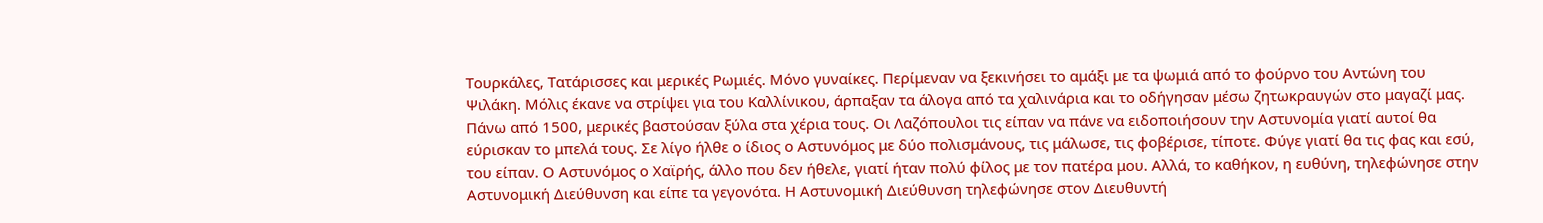Τουρκάλες, Τατάρισσες και μερικές Ρωμιές. Μόνο γυναίκες. Περίμεναν να ξεκινήσει το αμάξι με τα ψωμιά από το φούρνο του Αντώνη του Ψιλάκη. Μόλις έκανε να στρίψει για του Καλλίνικου, άρπαξαν τα άλογα από τα χαλινάρια και το οδήγησαν μέσω ζητωκραυγών στο μαγαζί μας. Πάνω από 1500, μερικές βαστούσαν ξύλα στα χέρια τους. Οι Λαζόπουλοι τις είπαν να πάνε να ειδοποιήσουν την Αστυνομία γιατί αυτοί θα εύρισκαν το μπελά τους. Σε λίγο ήλθε ο ίδιος ο Αστυνόμος με δύο πολισμάνους, τις μάλωσε, τις φοβέρισε, τίποτε. Φύγε γιατί θα τις φας και εσύ, του είπαν. Ο Αστυνόμος ο Χαϊρής, άλλο που δεν ήθελε, γιατί ήταν πολύ φίλος με τον πατέρα μου. Αλλά, το καθήκον, η ευθύνη, τηλεφώνησε στην Αστυνομική Διεύθυνση και είπε τα γεγονότα. Η Αστυνομική Διεύθυνση τηλεφώνησε στον Διευθυντή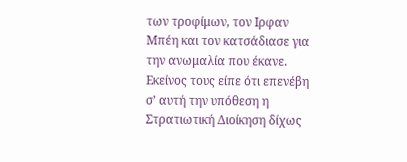των τροφίμων, τον Ιρφαν Μπέη και τον κατσάδιασε για την ανωμαλία που έκανε. Εκείνος τους είπε ότι επενέβη σ’ αυτή την υπόθεση η Στρατιωτική Διοίκηση δίχως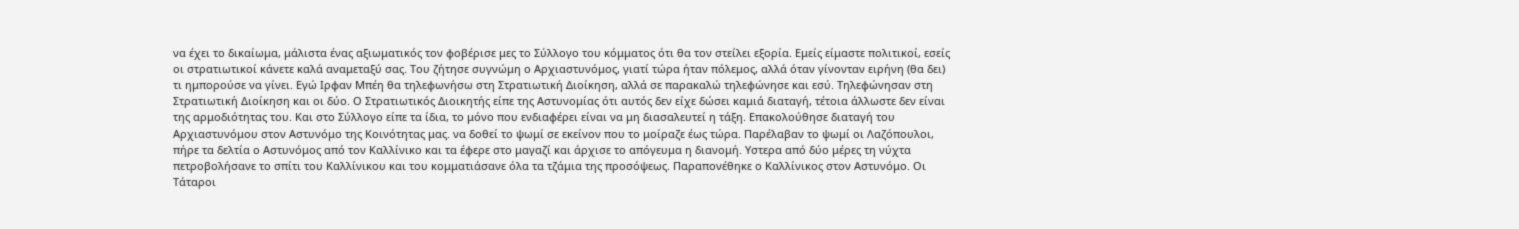να έχει το δικαίωμα, μάλιστα ένας αξιωματικός τον φοβέρισε μες το Σύλλογο του κόμματος ότι θα τον στείλει εξορία. Εμείς είμαστε πολιτικοί, εσείς οι στρατιωτικοί κάνετε καλά αναμεταξύ σας. Του ζήτησε συγνώμη ο Αρχιαστυνόμος, γιατί τώρα ήταν πόλεμος, αλλά όταν γίνονταν ειρήνη (θα δει) τι ημπορούσε να γίνει. Εγώ Ιρφαν Μπέη θα τηλεφωνήσω στη Στρατιωτική Διοίκηση, αλλά σε παρακαλώ τηλεφώνησε και εσύ. Τηλεφώνησαν στη Στρατιωτική Διοίκηση και οι δύο. Ο Στρατιωτικός Διοικητής είπε της Αστυνομίας ότι αυτός δεν είχε δώσει καμιά διαταγή, τέτοια άλλωστε δεν είναι της αρμοδιότητας του. Και στο Σύλλογο είπε τα ίδια, το μόνο που ενδιαφέρει είναι να μη διασαλευτεί η τάξη. Επακολούθησε διαταγή του Αρχιαστυνόμου στον Αστυνόμο της Κοινότητας μας. να δοθεί το ψωμί σε εκείνον που το μοίραζε έως τώρα. Παρέλαβαν το ψωμί οι Λαζόπουλοι, πήρε τα δελτία ο Αστυνόμος από τον Καλλίνικο και τα έφερε στο μαγαζί και άρχισε το απόγευμα η διανομή. Υστερα από δύο μέρες τη νύχτα πετροβολήσανε το σπίτι του Καλλίνικου και του κομματιάσανε όλα τα τζάμια της προσόψεως. Παραπονέθηκε ο Καλλίνικος στον Αστυνόμο. Οι Τάταροι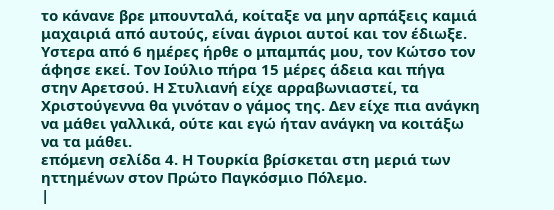το κάνανε βρε μπουνταλά, κοίταξε να μην αρπάξεις καμιά μαχαιριά από αυτούς, είναι άγριοι αυτοί και τον έδιωξε. Υστερα από 6 ημέρες ήρθε ο μπαμπάς μου, τον Κώτσο τον άφησε εκεί. Τον Ιούλιο πήρα 15 μέρες άδεια και πήγα στην Αρετσού. Η Στυλιανή είχε αρραβωνιαστεί, τα Χριστούγεννα θα γινόταν ο γάμος της. Δεν είχε πια ανάγκη να μάθει γαλλικά, ούτε και εγώ ήταν ανάγκη να κοιτάξω να τα μάθει.
επόμενη σελίδα 4. Η Τουρκία βρίσκεται στη μεριά των ηττημένων στον Πρώτο Παγκόσμιο Πόλεμο.
|